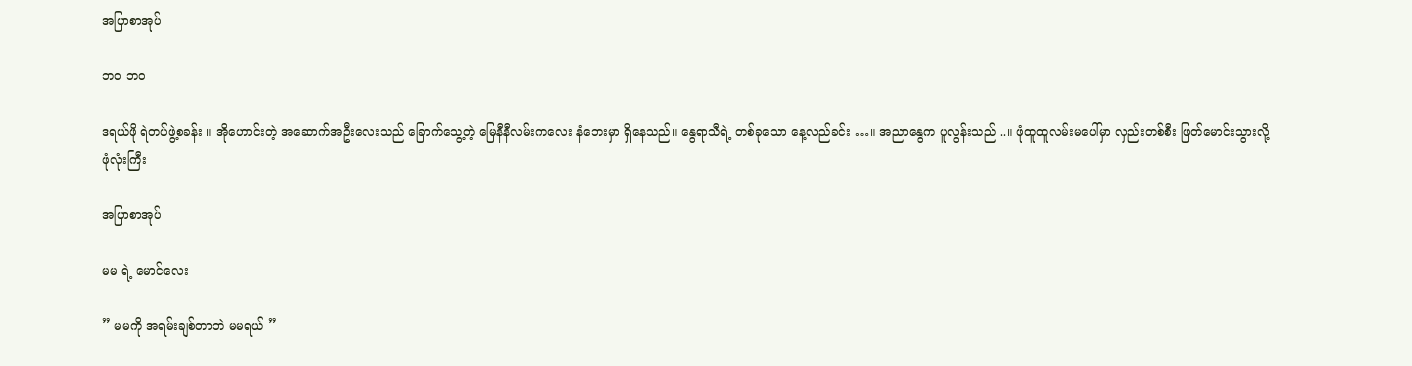အပြာစာအုပ်

ဘဝ ဘဝ

ဒရယ်ဖို ရဲတပ်ဖွဲ့စခန်း ။ အိုဟောင်းတဲ့ အဆောက်အဦးလေးသည် ခြောက်သွေ့တဲ့ မြေနီနီလမ်းကလေး နံဘေးမှာ ရှိနေသည်။ နွေရာသီရဲ့ တစ်ခုသော နေ့လည်ခင်း …။ အညာနွေက ပူလွန်းသည် ..။ ဖုံထူထူလမ်းမပေါ်မှာ လှည်းတစ်စီး ဖြတ်မောင်းသွားလို့ ဖုံလုံးကြီး

အပြာစာအုပ်

မမ ရဲ့ မောင်လေး

” မမကို အရမ်းချစ်တာဘဲ မမရယ် ”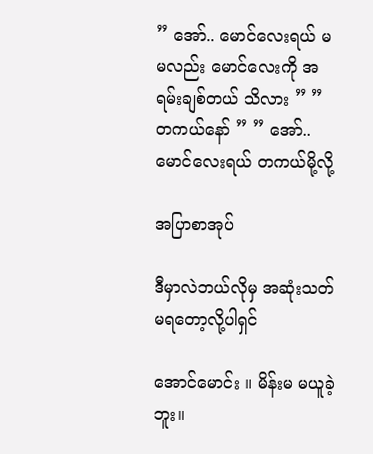” အော်.. မောင်လေးရယ် မမလည်း မောင်လေးကို အရမ်းချစ်တယ် သိလား ” ” တကယ်နော် ” ” အော်.. မောင်လေးရယ် တကယ်မို့လို့

အပြာစာအုပ်

ဒီမှာလဲဘယ်လိုမှ အဆုံးသတ်မရတော့လို့ပါရှင်

အောင်မောင်း ။ မိန်းမ မယူခဲ့ဘူး။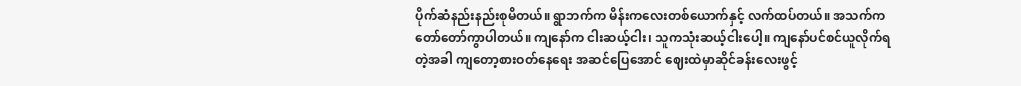ပိုက်ဆံနည်းနည်းစုမိတယ်။ ရွာဘက်က မိန်းကလေးတစ်ယောက်နှင့် လက်ထပ်တယ်။ အသက်က တော်တော်ကွာပါတယ်။ ကျနော်က ငါးဆယ့်ငါး၊ သူကသုံးဆယ့်ငါးပေါ့။ ကျနော်ပင်စင်ယူလိုက်ရတဲ့အခါ ကျတော့စားဝတ်နေရေး အဆင်ပြေအောင် ဈေးထဲမှာဆိုင်ခန်းလေးဖွင့်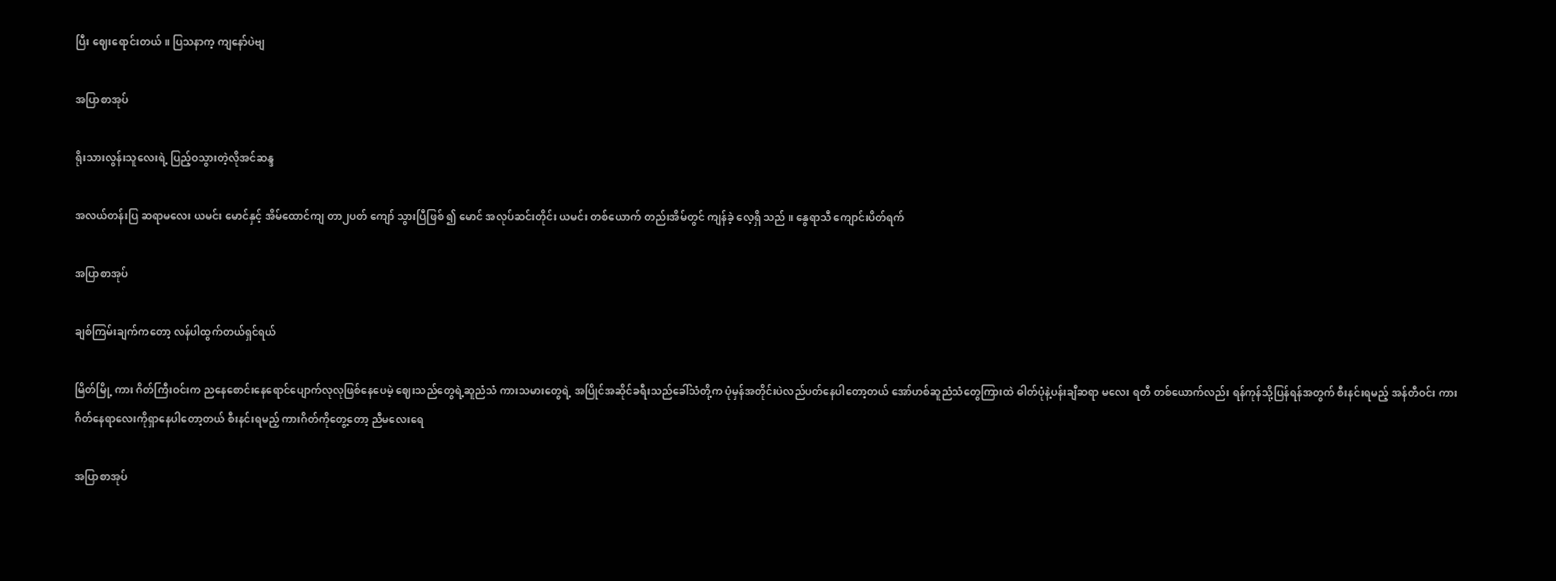ပြီး ဈေးရောင်းတယ်။ ပြသနာက့ ကျနော်ပဲဗျ

အပြာစာအုပ်

ရိုးသားလွန်းသူလေးရဲ့ ပြည့်ဝသွားတဲ့လိုအင်ဆန္ဒ

အလယ်တန်းပြ ဆရာမလေး ယမင်း မောင်နှင့် အိမ်ထောင်ကျ တာ၂ပတ် ကျော် သွားပြီဖြစ် ၍ မောင် အလုပ်ဆင်းတိုင်း ယမင်း တစ်ယောက် တည်းအိမ်တွင် ကျန်ခဲ့ လေ့ရှိ သည် ။ နွေရာသီ ကျောင်းပိတ်ရက်

အပြာစာအုပ်

ချစ်ကြမ်းချက်ကတော့ လန်ပါထွက်တယ်ရှင်ရယ်

မြိတ်မြို့ ကား ဂိတ်ကြီးဝင်းက ညနေစောင်းနေရောင်ပျောက်လုလုဖြစ်နေပေမဲ့ ဈေးသည်တွေရဲ့ဆူညံသံ ကားသမားတွေရဲ့ အပြိုင်အဆိုင်ခရီးသည်ခေါ်သံတို့က ပုံမှန်အတိုင်းပဲလည်ပတ်နေပါတော့တယ် အော်ဟစ်ဆူညံသံတွေကြားထဲ ဓါတ်ပုံနဲ့ပန်းချီဆရာ မလေး ရတီ တစ်ယောက်လည်း ရန်ကုန်သို့ပြန်ရန်အတွက် စီးနင်းရမည့် အန်တီဝင်း ကားဂိတ်နေရာလေးကိုရှာနေပါတော့တယ် စီးနင်းရမည့် ကားဂိတ်ကိုတွေ့တော့ ညီမလေးရေ

အပြာစာအုပ်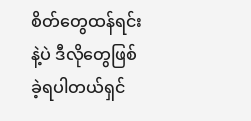စိတ်တွေထန်ရင်းနဲ့ပဲ ဒီလိုတွေဖြစ်ခဲ့ရပါတယ်ရှင်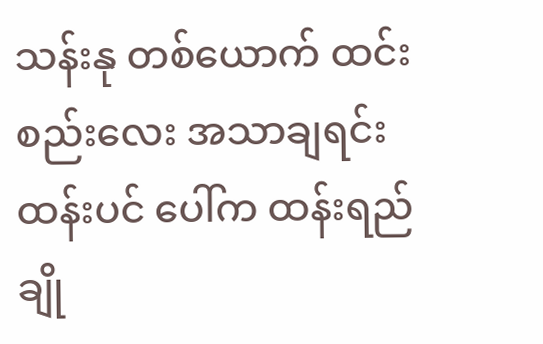သန်းနု တစ်ယောက် ထင်းစည်းလေး အသာချရင်း ထန်းပင် ပေါ်က ထန်းရည် ချို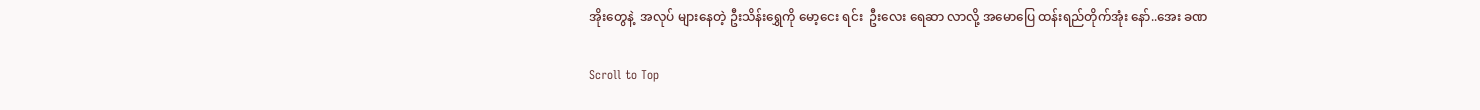အိုးတွေနဲ့  အလုပ် များနေတဲ့ ဦးသိန်းရွှေကို မော့ငေး ရင်း  ဦးလေး ရေဆာ လာလို့ အမောပြေ ထန်းရည်တိုက်အုံး နော်..အေး ခဏ

Scroll to Top